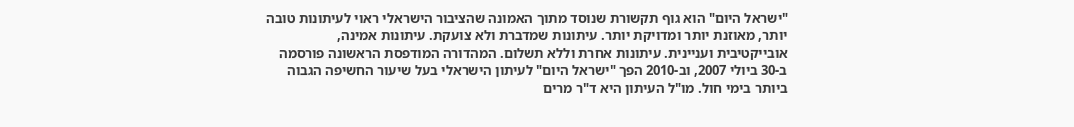"ישראל היום" הוא גוף תקשורת שנוסד מתוך האמונה שהציבור הישראלי ראוי לעיתונות טובה יותר, מאוזנת יותר ומדויקת יותר. עיתונות שמדברת ולא צועקת. עיתונות אמינה, אובייקטיבית ועניינית. עיתונות אחרת וללא תשלום. המהדורה המודפסת הראשונה פורסמה ב-30 ביולי 2007, וב-2010 הפך "ישראל היום" לעיתון הישראלי בעל שיעור החשיפה הגבוה ביותר בימי חול. מו"ל העיתון היא ד"ר מרים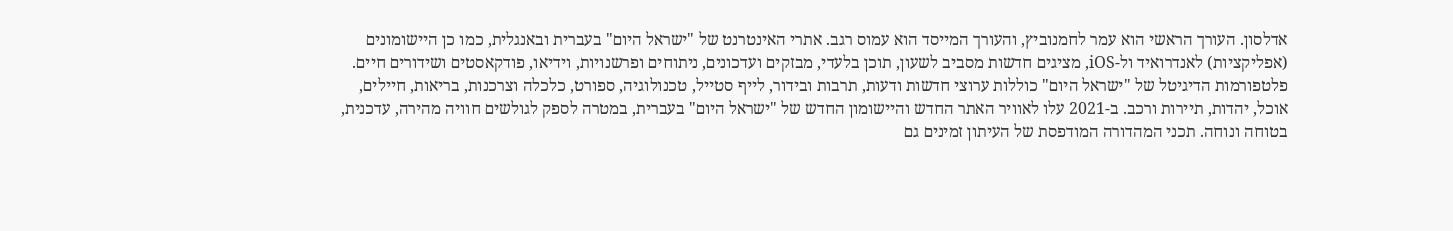אדלסון. העורך הראשי הוא עמר לחמנוביץ, והעורך המייסד הוא עמוס רגב. אתרי האינטרנט של "ישראל היום" בעברית ובאנגלית, כמו כן היישומונים (אפליקציות) לאנדרואיד ול-iOS, מציגים חדשות מסביב לשעון, תוכן בלעדי, מבזקים ועדכונים, ניתוחים ופרשנויות, וידיאו, פודקאסטים ושידורים חיים. פלטפורמות הדיגיטל של "ישראל היום" כוללות ערוצי חדשות ודעות, תרבות ובידור, לייף סטייל, טכנולוגיה, ספורט, כלכלה וצרכנות, בריאות, חיילים, אוכל, יהדות, תיירות ורכב. ב-2021 עלו לאוויר האתר החדש והיישומון החדש של "ישראל היום" בעברית, במטרה לספק לגולשים חוויה מהירה, עדכנית, בטוחה ונוחה. תכני המהדורה המודפסת של העיתון זמינים גם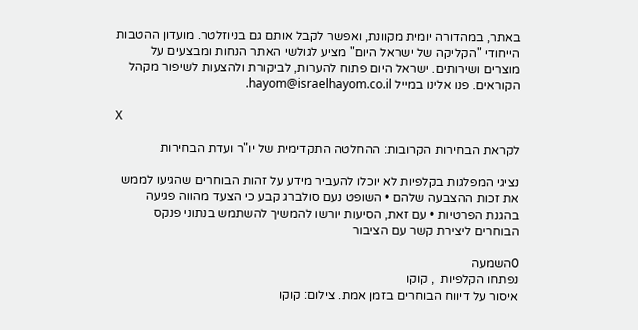באתר, במהדורה יומית מקוונת, ואפשר לקבל אותם גם בניוזלטר. מועדון ההטבות הייחודי "הקליקה של ישראל היום" מציע לגולשי האתר הנחות ומבצעים על מוצרים ושירותים. ישראל היום פתוח להערות, לביקורת ולהצעות לשיפור מקהל הקוראים. פנו אלינו במייל hayom@israelhayom.co.il.

X

לקראת הבחירות הקרובות: ההחלטה התקדימית של יו"ר ועדת הבחירות

נציגי המפלגות בקלפיות לא יוכלו להעביר מידע על זהות הבוחרים שהגיעו לממש את זכות ההצבעה שלהם • השופט נעם סולברג קבע כי הצעד מהווה פגיעה בהגנת הפרטיות • עם זאת, הסיעות יורשו להמשיך להשתמש בנתוני פנקס הבוחרים ליצירת קשר עם הציבור

0השמעה
נפתחו הקלפיות  , קוקו
איסור על דיווח הבוחרים בזמן אמת. צילום: קוקו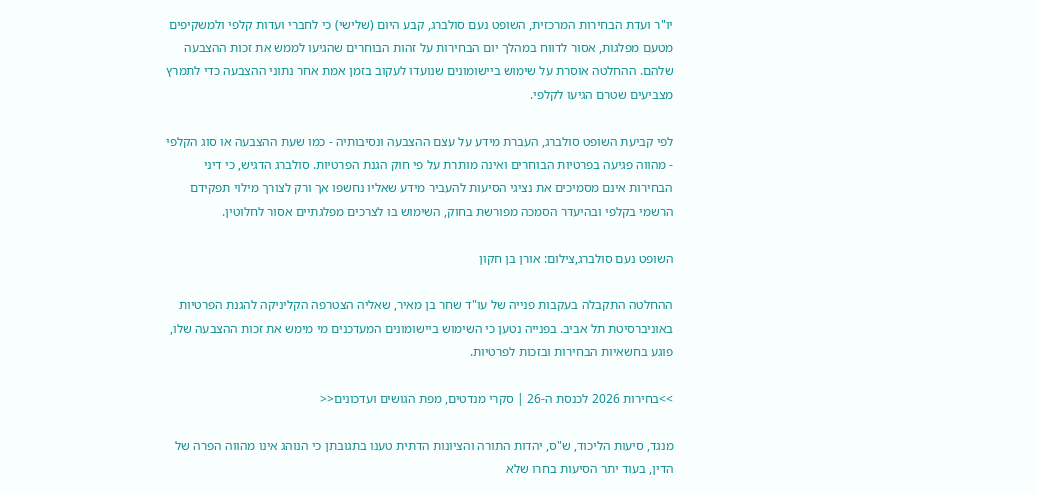יו"ר ועדת הבחירות המרכזית, השופט נעם סולברג, קבע היום (שלישי) כי לחברי ועדות קלפי ולמשקיפים מטעם מפלגות, אסור לדווח במהלך יום הבחירות על זהות הבוחרים שהגיעו לממש את זכות ההצבעה שלהם. ההחלטה אוסרת על שימוש ביישומונים שנועדו לעקוב בזמן אמת אחר נתוני ההצבעה כדי לתמרץ מצביעים שטרם הגיעו לקלפי.

לפי קביעת השופט סולברג, העברת מידע על עצם ההצבעה ונסיבותיה - כמו שעת ההצבעה או סוג הקלפי - מהווה פגיעה בפרטיות הבוחרים ואינה מותרת על פי חוק הגנת הפרטיות. סולברג הדגיש, כי דיני הבחירות אינם מסמיכים את נציגי הסיעות להעביר מידע שאליו נחשפו אך ורק לצורך מילוי תפקידם הרשמי בקלפי ובהיעדר הסמכה מפורשת בחוק, השימוש בו לצרכים מפלגתיים אסור לחלוטין.

השופט נעם סולברג,צילום: אורן בן חקון

ההחלטה התקבלה בעקבות פנייה של עו"ד שחר בן מאיר, שאליה הצטרפה הקליניקה להגנת הפרטיות באוניברסיטת תל אביב. בפנייה נטען כי השימוש ביישומונים המעדכנים מי מימש את זכות ההצבעה שלו, פוגע בחשאיות הבחירות ובזכות לפרטיות.

>>בחירות 2026 לכנסת ה-26 | סקרי מנדטים, מפת הגושים ועדכונים<<

מנגד, סיעות הליכוד, ש"ס, יהדות התורה והציונות הדתית טענו בתגובתן כי הנוהג אינו מהווה הפרה של הדין, בעוד יתר הסיעות בחרו שלא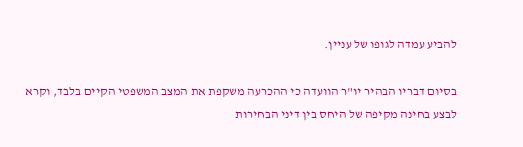להביע עמדה לגופו של עניין.

בסיום דבריו הבהיר יו"ר הוועדה כי ההכרעה משקפת את המצב המשפטי הקיים בלבד, וקרא לבצע בחינה מקיפה של היחס בין דיני הבחירות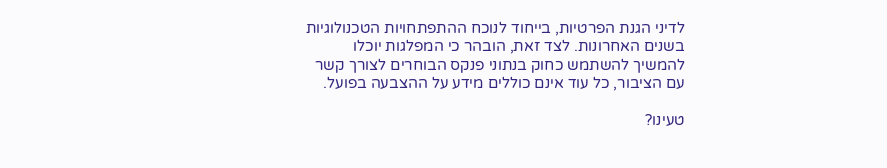לדיני הגנת הפרטיות, בייחוד לנוכח ההתפתחויות הטכנולוגיות בשנים האחרונות. לצד זאת, הובהר כי המפלגות יוכלו להמשיך להשתמש כחוק בנתוני פנקס הבוחרים לצורך קשר עם הציבור, כל עוד אינם כוללים מידע על ההצבעה בפועל.

טעינו?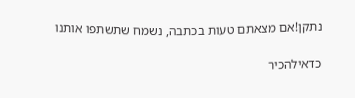נתקן!אם מצאתם טעות בכתבה, נשמח שתשתפו אותנו

כדאילהכיר